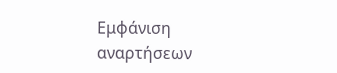Εμφάνιση αναρτήσεων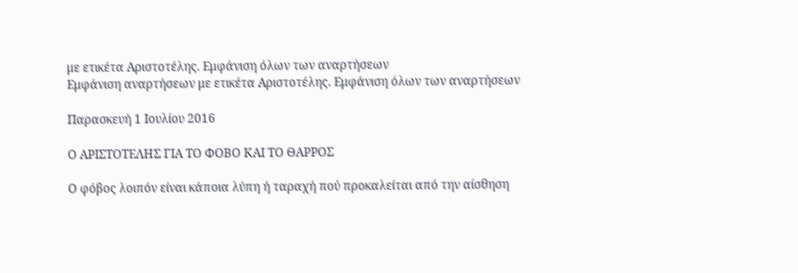με ετικέτα Αριστοτέλης. Εμφάνιση όλων των αναρτήσεων
Εμφάνιση αναρτήσεων με ετικέτα Αριστοτέλης. Εμφάνιση όλων των αναρτήσεων

Παρασκευή 1 Ιουλίου 2016

Ο ΑΡΙΣΤΟΤΕΛΗΣ ΓΙΑ ΤΟ ΦΟΒΟ ΚΑΙ ΤΟ ΘΑΡΡΟΣ

Ο φόβος λοιπόν είναι κάποια λύπη ή ταραχή πού προκαλείται από την αίσθηση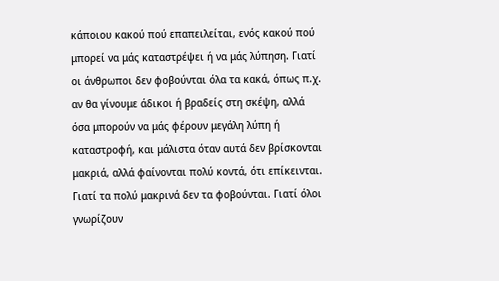κάποιου κακού πού επαπειλείται, ενός κακού πού μπορεί να μάς καταστρέψει ή να μάς λύπηση. Γιατί οι άνθρωποι δεν φοβούνται όλα τα κακά, όπως π.χ. αν θα γίνουμε άδικοι ή βραδείς στη σκέψη, αλλά όσα μπορούν να μάς φέρουν μεγάλη λύπη ή καταστροφή, και μάλιστα όταν αυτά δεν βρίσκονται μακριά, αλλά φαίνονται πολύ κοντά, ότι επίκεινται. Γιατί τα πολύ μακρινά δεν τα φοβούνται. Γιατί όλοι γνωρίζουν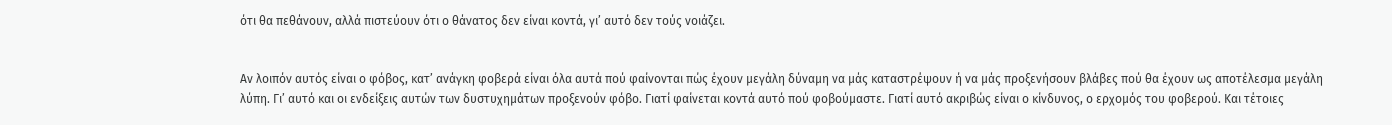ότι θα πεθάνουν, αλλά πιστεύουν ότι ο θάνατος δεν είναι κοντά, γι’ αυτό δεν τούς νοιάζει.


Αν λοιπόν αυτός είναι ο φόβος, κατ’ ανάγκη φοβερά είναι όλα αυτά πού φαίνονται πώς έχουν μεγάλη δύναμη να μάς καταστρέψουν ή να μάς προξενήσουν βλάβες πού θα έχουν ως αποτέλεσμα μεγάλη λύπη. Γι’ αυτό και οι ενδείξεις αυτών των δυστυχημάτων προξενούν φόβο. Γιατί φαίνεται κοντά αυτό πού φοβούμαστε. Γιατί αυτό ακριβώς είναι ο κίνδυνος, ο ερχομός του φοβερού. Και τέτοιες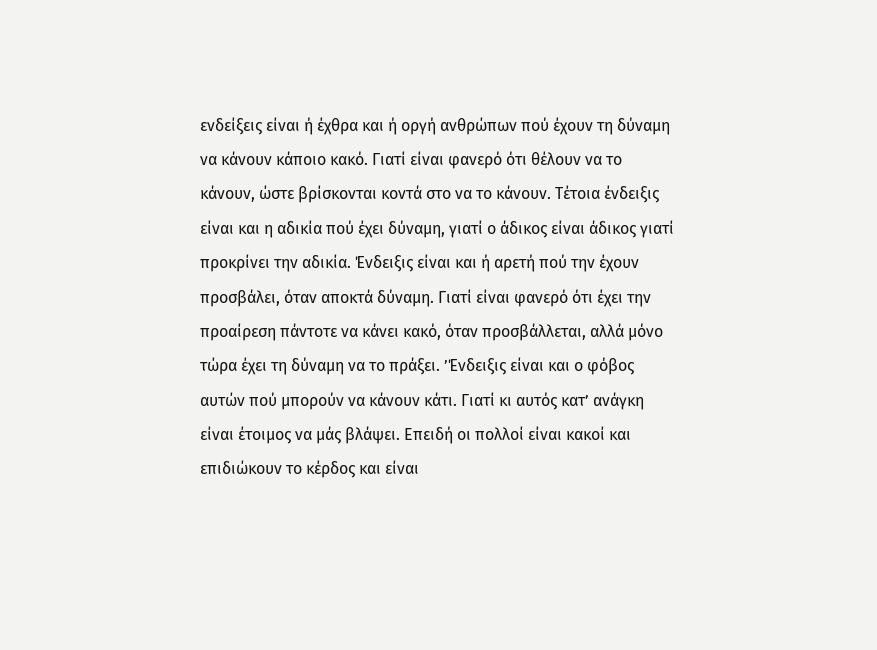ενδείξεις είναι ή έχθρα και ή οργή ανθρώπων πού έχουν τη δύναμη να κάνουν κάποιο κακό. Γιατί είναι φανερό ότι θέλουν να το κάνουν, ώστε βρίσκονται κοντά στο να το κάνουν. Τέτοια ένδειξις είναι και η αδικία πού έχει δύναμη, γιατί ο άδικος είναι άδικος γιατί προκρίνει την αδικία. Ένδειξις είναι και ή αρετή πού την έχουν προσβάλει, όταν αποκτά δύναμη. Γιατί είναι φανερό ότι έχει την προαίρεση πάντοτε να κάνει κακό, όταν προσβάλλεται, αλλά μόνο τώρα έχει τη δύναμη να το πράξει. ’Ένδειξις είναι και ο φόβος αυτών πού μπορούν να κάνουν κάτι. Γιατί κι αυτός κατ’ ανάγκη είναι έτοιμος να μάς βλάψει. Επειδή οι πολλοί είναι κακοί και επιδιώκουν το κέρδος και είναι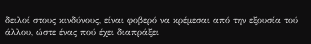δειλοί στους κινδύνους, είναι φοβερό να κρέμεσαι από την εξουσία τού άλλου, ώστε ένας πού έχει διαπράξει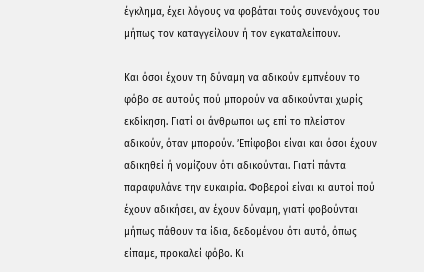έγκλημα, έχει λόγους να φοβάται τούς συνενόχους του μήπως τον καταγγείλουν ή τον εγκαταλείπουν.

Και όσοι έχουν τη δύναμη να αδικούν εμπνέουν το φόβο σε αυτούς πού μπορούν να αδικούνται χωρίς εκδίκηση. Γιατί οι άνθρωποι ως επί το πλείστον αδικούν, όταν μπορούν. ’Επίφοβοι είναι και όσοι έχουν αδικηθεί ή νομίζουν ότι αδικούνται. Γιατί πάντα παραφυλάνε την ευκαιρία. Φοβεροί είναι κι αυτοί πού έχουν αδικήσει, αν έχουν δύναμη, γιατί φοβούνται μήπως πάθουν τα ίδια, δεδομένου ότι αυτό, όπως είπαμε, προκαλεί φόβο. Κι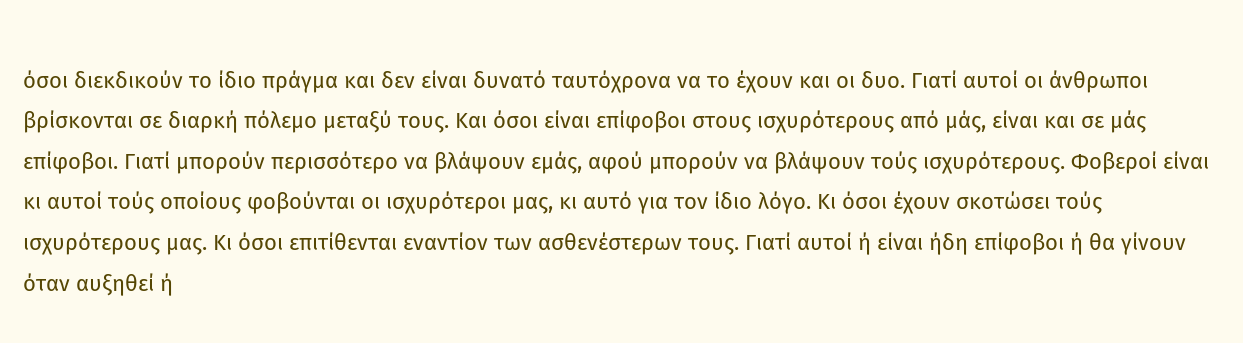όσοι διεκδικούν το ίδιο πράγμα και δεν είναι δυνατό ταυτόχρονα να το έχουν και οι δυο. Γιατί αυτοί οι άνθρωποι βρίσκονται σε διαρκή πόλεμο μεταξύ τους. Και όσοι είναι επίφοβοι στους ισχυρότερους από μάς, είναι και σε μάς επίφοβοι. Γιατί μπορούν περισσότερο να βλάψουν εμάς, αφού μπορούν να βλάψουν τούς ισχυρότερους. Φοβεροί είναι κι αυτοί τούς οποίους φοβούνται οι ισχυρότεροι μας, κι αυτό για τον ίδιο λόγο. Κι όσοι έχουν σκοτώσει τούς ισχυρότερους μας. Κι όσοι επιτίθενται εναντίον των ασθενέστερων τους. Γιατί αυτοί ή είναι ήδη επίφοβοι ή θα γίνουν όταν αυξηθεί ή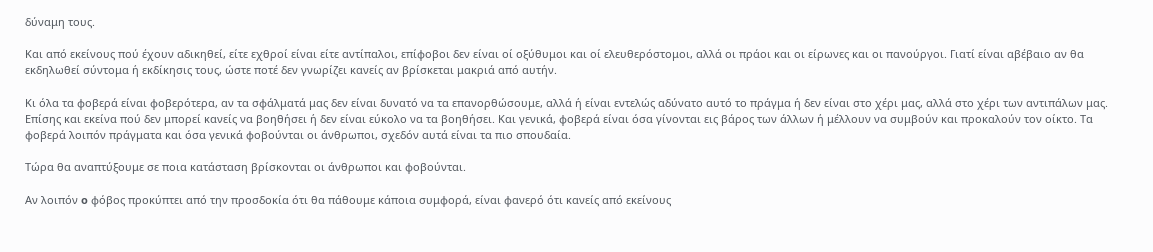δύναμη τους.

Και από εκείνους πού έχουν αδικηθεί, είτε εχθροί είναι είτε αντίπαλοι, επίφοβοι δεν είναι οί οξύθυμοι και οί ελευθερόστομοι, αλλά οι πράοι και οι είρωνες και οι πανούργοι. Γιατί είναι αβέβαιο αν θα εκδηλωθεί σύντομα ή εκδίκησις τους, ώστε ποτέ δεν γνωρίζει κανείς αν βρίσκεται μακριά από αυτήν.

Kι όλα τα φοβερά είναι φοβερότερα, αν τα σφάλματά μας δεν είναι δυνατό να τα επανορθώσουμε, αλλά ή είναι εντελώς αδύνατο αυτό το πράγμα ή δεν είναι στο χέρι μας, αλλά στο χέρι των αντιπάλων μας. Επίσης και εκείνα πού δεν μπορεί κανείς να βοηθήσει ή δεν είναι εύκολο να τα βοηθήσει. Και γενικά, φοβερά είναι όσα γίνονται εις βάρος των άλλων ή μέλλουν να συμβούν και προκαλούν τον οίκτο. Τα φοβερά λοιπόν πράγματα και όσα γενικά φοβούνται οι άνθρωποι, σχεδόν αυτά είναι τα πιο σπουδαία.

Τώρα θα αναπτύξουμε σε ποια κατάσταση βρίσκονται οι άνθρωποι και φοβούνται.

Αν λοιπόν o φόβος προκύπτει από την προσδοκία ότι θα πάθουμε κάποια συμφορά, είναι φανερό ότι κανείς από εκείνους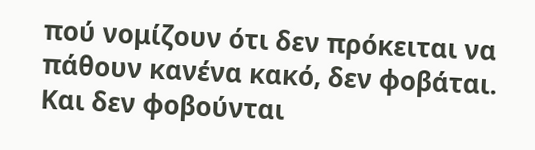πού νομίζουν ότι δεν πρόκειται να πάθουν κανένα κακό, δεν φοβάται. Και δεν φοβούνται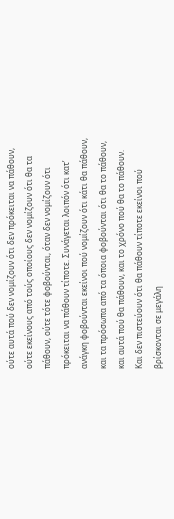ούτε αυτά πού δεν νομίζουν ότι δεν πρόκειται να πάθουν, ούτε εκείνους από τούς οποίους δεν νομίζουν ότι θα τα πάθουν, ούτε τότε φοβούνται, όταν δεν νομίζουν ότι πρόκειται να πάθουν τίποτε. Συνάγεται λοιπόν ότι κατ’ ανάγκη φοβούνται εκείνοι πού νομίζουν ότι κάτι θα πάθουν, και τα πρόσωπα από τα όποια φοβούνται ότι θα το πάθουν, και αυτά πού θα πάθουν, και το χρόνο πού θα το πάθουν.
Και δεν πιστεύουν ότι θα πάθουν τίποτε εκείνοι πού βρίσκονται σε μεγάλη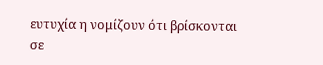ευτυχία η νομίζουν ότι βρίσκονται σε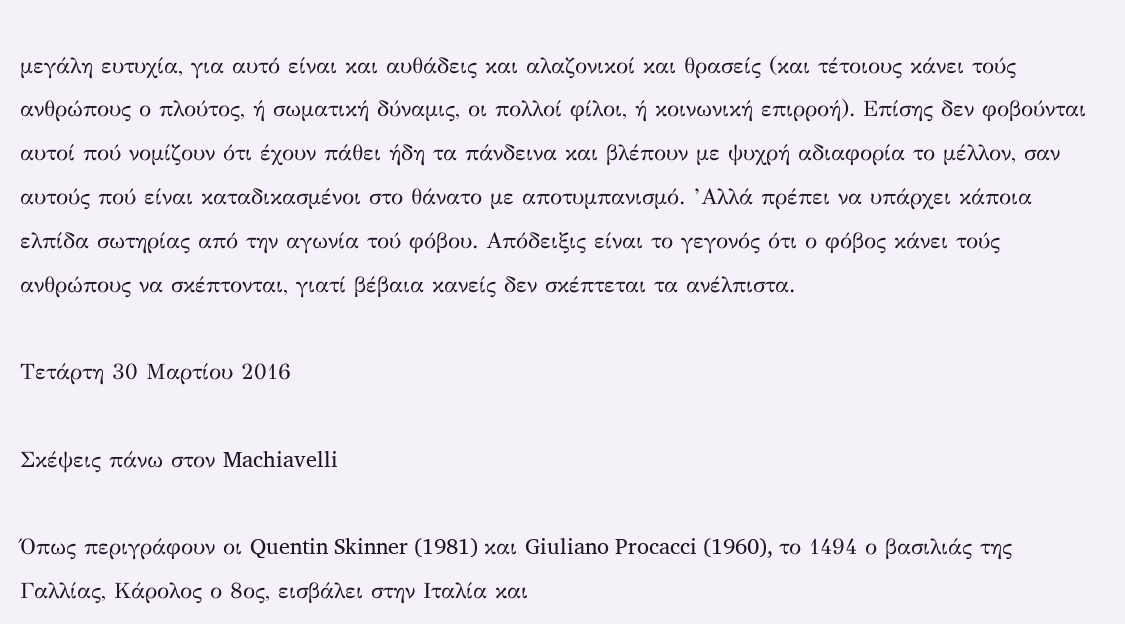μεγάλη ευτυχία, για αυτό είναι και αυθάδεις και αλαζονικοί και θρασείς (και τέτοιους κάνει τούς ανθρώπους ο πλούτος, ή σωματική δύναμις, οι πολλοί φίλοι, ή κοινωνική επιρροή). Επίσης δεν φοβούνται αυτοί πού νομίζουν ότι έχουν πάθει ήδη τα πάνδεινα και βλέπουν με ψυχρή αδιαφορία το μέλλον, σαν αυτούς πού είναι καταδικασμένοι στο θάνατο με αποτυμπανισμό. ’Αλλά πρέπει να υπάρχει κάποια ελπίδα σωτηρίας από την αγωνία τού φόβου. Απόδειξις είναι το γεγονός ότι ο φόβος κάνει τούς ανθρώπους να σκέπτονται, γιατί βέβαια κανείς δεν σκέπτεται τα ανέλπιστα.

Τετάρτη 30 Μαρτίου 2016

Σκέψεις πάνω στον Machiavelli

Όπως περιγράφουν οι Quentin Skinner (1981) και Giuliano Procacci (1960), το 1494 ο βασιλιάς της Γαλλίας, Κάρολος ο 8ος, εισβάλει στην Ιταλία και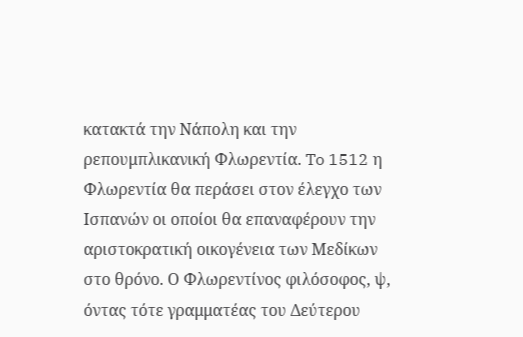κατακτά την Νάπολη και την ρεπουμπλικανική Φλωρεντία. To 1512 η Φλωρεντία θα περάσει στον έλεγχο των Ισπανών οι οποίοι θα επαναφέρουν την αριστοκρατική οικογένεια των Μεδίκων στο θρόνο. Ο Φλωρεντίνος φιλόσοφος, ψ, όντας τότε γραμματέας του Δεύτερου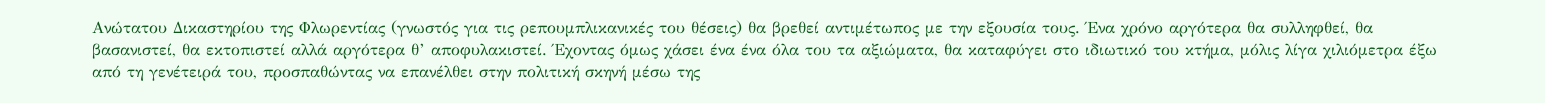Ανώτατου Δικαστηρίου της Φλωρεντίας (γνωστός για τις ρεπουμπλικανικές του θέσεις) θα βρεθεί αντιμέτωπος με την εξουσία τους. Ένα χρόνο αργότερα θα συλληφθεί, θα βασανιστεί, θα εκτοπιστεί αλλά αργότερα θ’ αποφυλακιστεί. Έχοντας όμως χάσει ένα ένα όλα του τα αξιώματα, θα καταφύγει στο ιδιωτικό του κτήμα, μόλις λίγα χιλιόμετρα έξω από τη γενέτειρά του, προσπαθώντας να επανέλθει στην πολιτική σκηνή μέσω της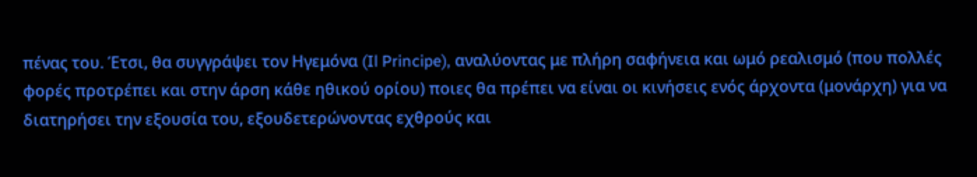πένας του. Έτσι, θα συγγράψει τον Ηγεμόνα (Il Principe), αναλύοντας με πλήρη σαφήνεια και ωμό ρεαλισμό (που πολλές φορές προτρέπει και στην άρση κάθε ηθικού ορίου) ποιες θα πρέπει να είναι οι κινήσεις ενός άρχοντα (μονάρχη) για να διατηρήσει την εξουσία του, εξουδετερώνοντας εχθρούς και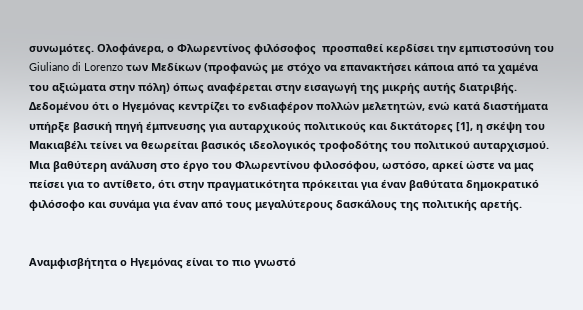συνωμότες. Ολοφάνερα, ο Φλωρεντίνος φιλόσοφος  προσπαθεί κερδίσει την εμπιστοσύνη του Giuliano di Lorenzo των Μεδίκων (προφανώς με στόχο να επανακτήσει κάποια από τα χαμένα του αξιώματα στην πόλη) όπως αναφέρεται στην εισαγωγή της μικρής αυτής διατριβής. Δεδομένου ότι ο Ηγεμόνας κεντρίζει το ενδιαφέρον πολλών μελετητών, ενώ κατά διαστήματα υπήρξε βασική πηγή έμπνευσης για αυταρχικούς πολιτικούς και δικτάτορες [1], η σκέψη του Μακιαβέλι τείνει να θεωρείται βασικός ιδεολογικός τροφοδότης του πολιτικού αυταρχισμού. Μια βαθύτερη ανάλυση στο έργο του Φλωρεντίνου φιλοσόφου, ωστόσο, αρκεί ώστε να μας πείσει για το αντίθετο, ότι στην πραγματικότητα πρόκειται για έναν βαθύτατα δημοκρατικό φιλόσοφο και συνάμα για έναν από τους μεγαλύτερους δασκάλους της πολιτικής αρετής.


Αναμφισβήτητα ο Ηγεμόνας είναι το πιο γνωστό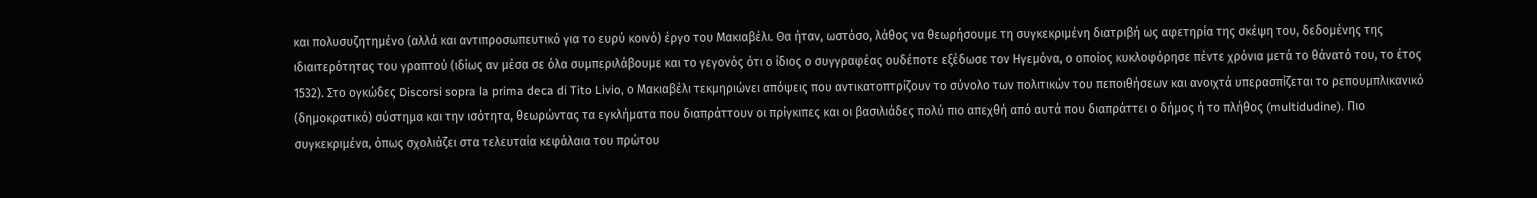και πολυσυζητημένο (αλλά και αντιπροσωπευτικό για το ευρύ κοινό) έργο του Μακιαβέλι. Θα ήταν, ωστόσο, λάθος να θεωρήσουμε τη συγκεκριμένη διατριβή ως αφετηρία της σκέψη του, δεδομένης της ιδιαιτερότητας του γραπτού (ιδίως αν μέσα σε όλα συμπεριλάβουμε και το γεγονός ότι ο ίδιος ο συγγραφέας ουδέποτε εξέδωσε τον Ηγεμόνα, ο οποίος κυκλοφόρησε πέντε χρόνια μετά το θάνατό του, το έτος 1532). Στο ογκώδες Discorsi sopra la prima deca di Tito Livio, ο Μακιαβέλι τεκμηριώνει απόψεις που αντικατοπτρίζουν το σύνολο των πολιτικών του πεποιθήσεων και ανοιχτά υπερασπίζεται το ρεπουμπλικανικό (δημοκρατικό) σύστημα και την ισότητα, θεωρώντας τα εγκλήματα που διαπράττουν οι πρίγκιπες και οι βασιλιάδες πολύ πιο απεχθή από αυτά που διαπράττει ο δήμος ή το πλήθος (multidudine). Πιο συγκεκριμένα, όπως σχολιάζει στα τελευταία κεφάλαια του πρώτου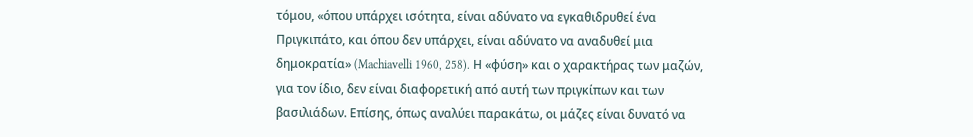τόμου, «όπου υπάρχει ισότητα, είναι αδύνατο να εγκαθιδρυθεί ένα Πριγκιπάτο, και όπου δεν υπάρχει, είναι αδύνατο να αναδυθεί μια δημοκρατία» (Machiavelli 1960, 258). Η «φύση» και ο χαρακτήρας των μαζών, για τον ίδιο, δεν είναι διαφορετική από αυτή των πριγκίπων και των βασιλιάδων. Επίσης, όπως αναλύει παρακάτω, οι μάζες είναι δυνατό να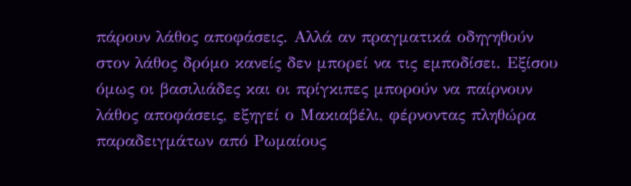πάρουν λάθος αποφάσεις. Αλλά αν πραγματικά οδηγηθούν στον λάθος δρόμο κανείς δεν μπορεί να τις εμποδίσει. Εξίσου όμως οι βασιλιάδες και οι πρίγκιπες μπορούν να παίρνουν λάθος αποφάσεις, εξηγεί ο Μακιαβέλι, φέρνοντας πληθώρα παραδειγμάτων από Ρωμαίους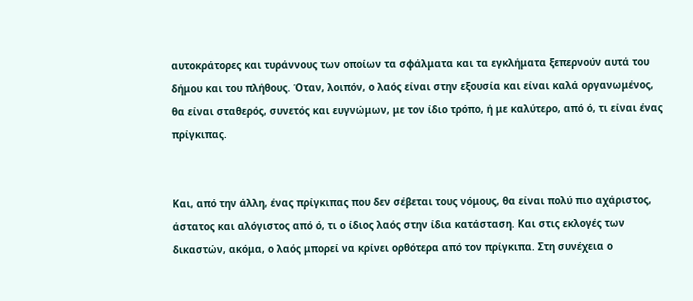αυτοκράτορες και τυράννους των οποίων τα σφάλματα και τα εγκλήματα ξεπερνούν αυτά του δήμου και του πλήθους. Όταν, λοιπόν, ο λαός είναι στην εξουσία και είναι καλά οργανωμένος, θα είναι σταθερός, συνετός και ευγνώμων, με τον ίδιο τρόπο, ή με καλύτερο, από ό, τι είναι ένας πρίγκιπας.


Και, από την άλλη, ένας πρίγκιπας που δεν σέβεται τους νόμους, θα είναι πολύ πιο αχάριστος, άστατος και αλόγιστος από ό, τι ο ίδιος λαός στην ίδια κατάσταση. Και στις εκλογές των δικαστών, ακόμα, ο λαός μπορεί να κρίνει ορθότερα από τον πρίγκιπα. Στη συνέχεια ο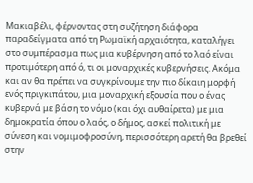Μακιαβέλι, φέρνοντας στη συζήτηση διάφορα παραδείγματα από τη Ρωμαϊκή αρχαιότητα, καταλήγει στο συμπέρασμα πως μια κυβέρνηση από το λαό είναι προτιμότερη από ό, τι οι μοναρχικές κυβερνήσεις. Ακόμα και αν θα πρέπει να συγκρίνουμε την πιο δίκαιη μορφή ενός πριγκιπάτου, μια μοναρχική εξουσία που ο ένας κυβερνά με βάση το νόμο (και όχι αυθαίρετα) με μια δημοκρατία όπου ο λαός, ο δήμος, ασκεί πολιτική με σύνεση και νομιμοφροσύνη, περισσότερη αρετή θα βρεθεί στην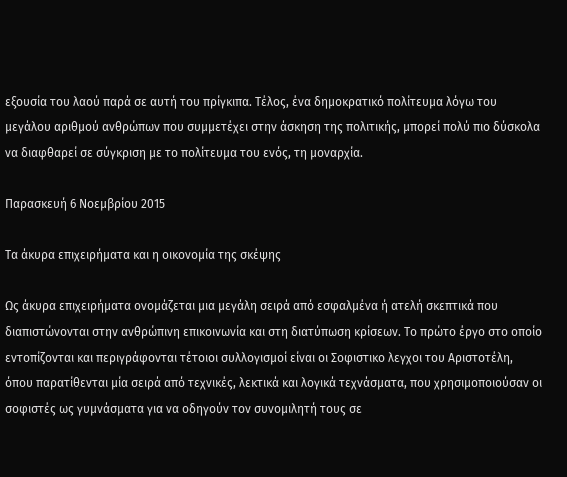εξουσία του λαού παρά σε αυτή του πρίγκιπα. Τέλος, ένα δημοκρατικό πολίτευμα λόγω του μεγάλου αριθμού ανθρώπων που συμμετέχει στην άσκηση της πολιτικής, μπορεί πολύ πιο δύσκολα να διαφθαρεί σε σύγκριση με το πολίτευμα του ενός, τη μοναρχία.

Παρασκευή 6 Νοεμβρίου 2015

Τα άκυρα επιχειρήματα και η οικονομία της σκέψης

Ως άκυρα επιχειρήματα ονομάζεται μια μεγάλη σειρά από εσφαλμένα ή ατελή σκεπτικά που διαπιστώνονται στην ανθρώπινη επικοινωνία και στη διατύπωση κρίσεων. Το πρώτο έργο στο οποίο εντοπίζονται και περιγράφονται τέτοιοι συλλογισμοί είναι οι Σοφιστικο λεγχοι του Αριστοτέλη, όπου παρατίθενται μία σειρά από τεχνικές, λεκτικά και λογικά τεχνάσματα, που χρησιμοποιούσαν οι σοφιστές ως γυμνάσματα για να οδηγούν τον συνομιλητή τους σε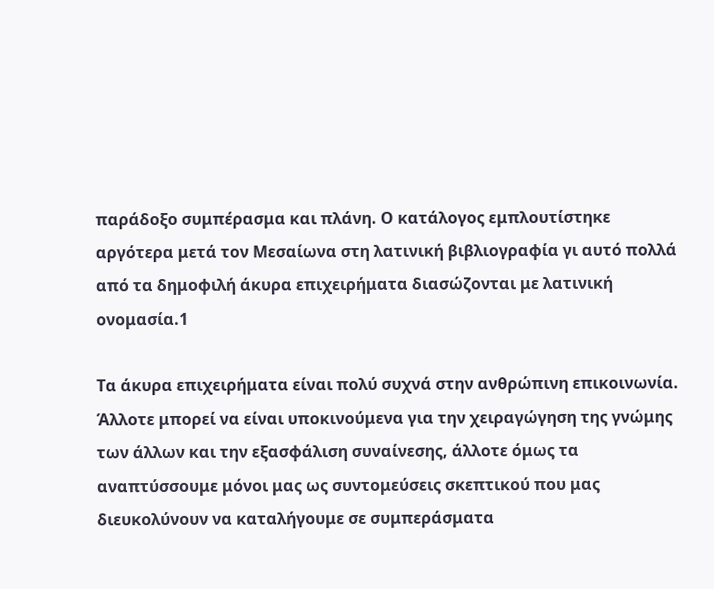παράδοξο συμπέρασμα και πλάνη. Ο κατάλογος εμπλουτίστηκε αργότερα μετά τον Μεσαίωνα στη λατινική βιβλιογραφία γι αυτό πολλά από τα δημοφιλή άκυρα επιχειρήματα διασώζονται με λατινική ονομασία.1

Τα άκυρα επιχειρήματα είναι πολύ συχνά στην ανθρώπινη επικοινωνία. Άλλοτε μπορεί να είναι υποκινούμενα για την χειραγώγηση της γνώμης των άλλων και την εξασφάλιση συναίνεσης, άλλοτε όμως τα αναπτύσσουμε μόνοι μας ως συντομεύσεις σκεπτικού που μας διευκολύνουν να καταλήγουμε σε συμπεράσματα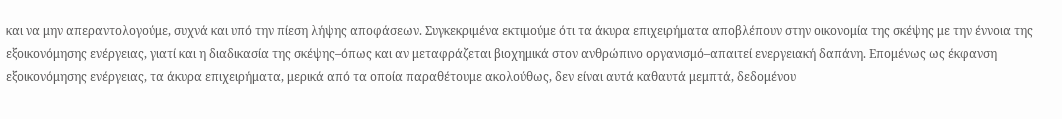και να μην απεραντολογούμε, συχνά και υπό την πίεση λήψης αποφάσεων. Συγκεκριμένα εκτιμούμε ότι τα άκυρα επιχειρήματα αποβλέπουν στην οικονομία της σκέψης με την έννοια της εξοικονόμησης ενέργειας, γιατί και η διαδικασία της σκέψης–όπως και αν μεταφράζεται βιοχημικά στον ανθρώπινο οργανισμό–απαιτεί ενεργειακή δαπάνη. Επομένως ως έκφανση εξοικονόμησης ενέργειας, τα άκυρα επιχειρήματα, μερικά από τα οποία παραθέτουμε ακολούθως, δεν είναι αυτά καθαυτά μεμπτά, δεδομένου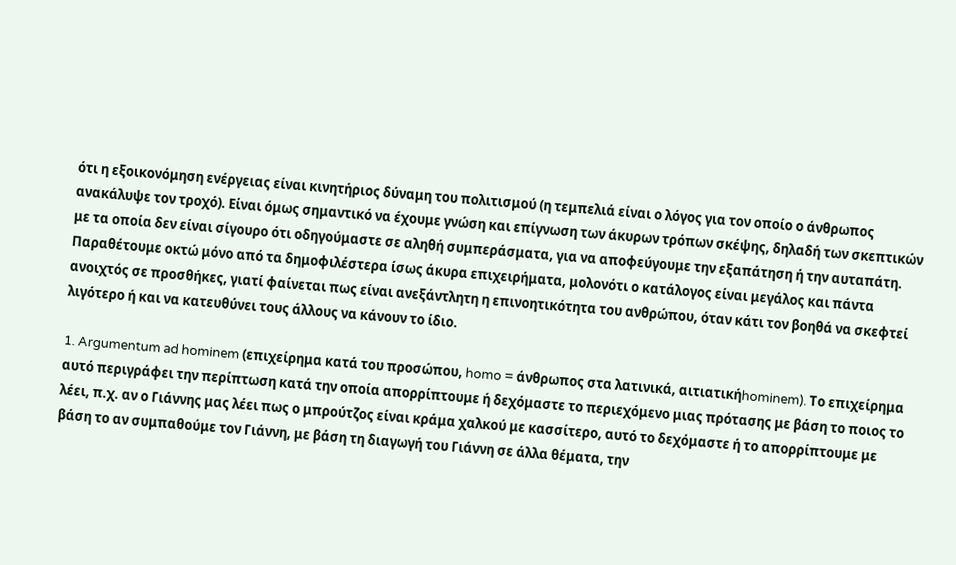ότι η εξοικονόμηση ενέργειας είναι κινητήριος δύναμη του πολιτισμού (η τεμπελιά είναι ο λόγος για τον οποίο ο άνθρωπος ανακάλυψε τον τροχό). Είναι όμως σημαντικό να έχουμε γνώση και επίγνωση των άκυρων τρόπων σκέψης, δηλαδή των σκεπτικών με τα οποία δεν είναι σίγουρο ότι οδηγούμαστε σε αληθή συμπεράσματα, για να αποφεύγουμε την εξαπάτηση ή την αυταπάτη. Παραθέτουμε οκτώ μόνο από τα δημοφιλέστερα ίσως άκυρα επιχειρήματα, μολονότι ο κατάλογος είναι μεγάλος και πάντα ανοιχτός σε προσθήκες, γιατί φαίνεται πως είναι ανεξάντλητη η επινοητικότητα του ανθρώπου, όταν κάτι τον βοηθά να σκεφτεί λιγότερο ή και να κατευθύνει τους άλλους να κάνουν το ίδιο.

1. Argumentum ad hominem (επιχείρημα κατά του προσώπου, homo = άνθρωπος στα λατινικά, αιτιατικήhominem). Το επιχείρημα αυτό περιγράφει την περίπτωση κατά την οποία απορρίπτουμε ή δεχόμαστε το περιεχόμενο μιας πρότασης με βάση το ποιος το λέει, π.χ. αν ο Γιάννης μας λέει πως ο μπρούτζος είναι κράμα χαλκού με κασσίτερο, αυτό το δεχόμαστε ή το απορρίπτουμε με βάση το αν συμπαθούμε τον Γιάννη, με βάση τη διαγωγή του Γιάννη σε άλλα θέματα, την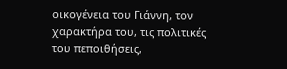οικογένεια του Γιάννη, τον χαρακτήρα του, τις πολιτικές του πεποιθήσεις,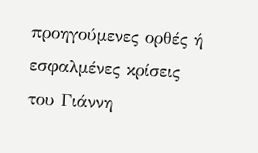προηγούμενες ορθές ή εσφαλμένες κρίσεις του Γιάννη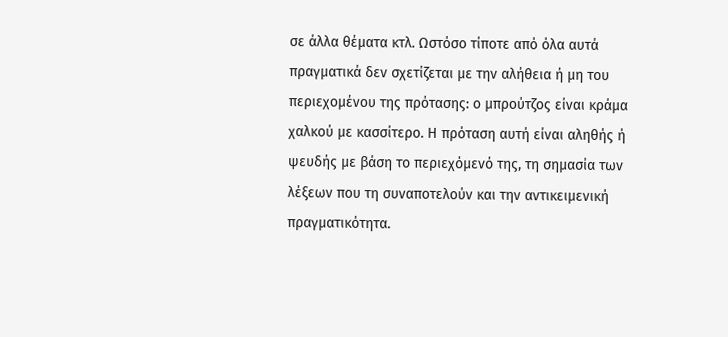σε άλλα θέματα κτλ. Ωστόσο τίποτε από όλα αυτά πραγματικά δεν σχετίζεται με την αλήθεια ή μη του περιεχομένου της πρότασης: ο μπρούτζος είναι κράμα χαλκού με κασσίτερο. Η πρόταση αυτή είναι αληθής ή ψευδής με βάση το περιεχόμενό της, τη σημασία των λέξεων που τη συναποτελούν και την αντικειμενική πραγματικότητα.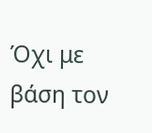Όχι με βάση τον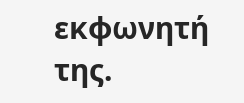εκφωνητή της.